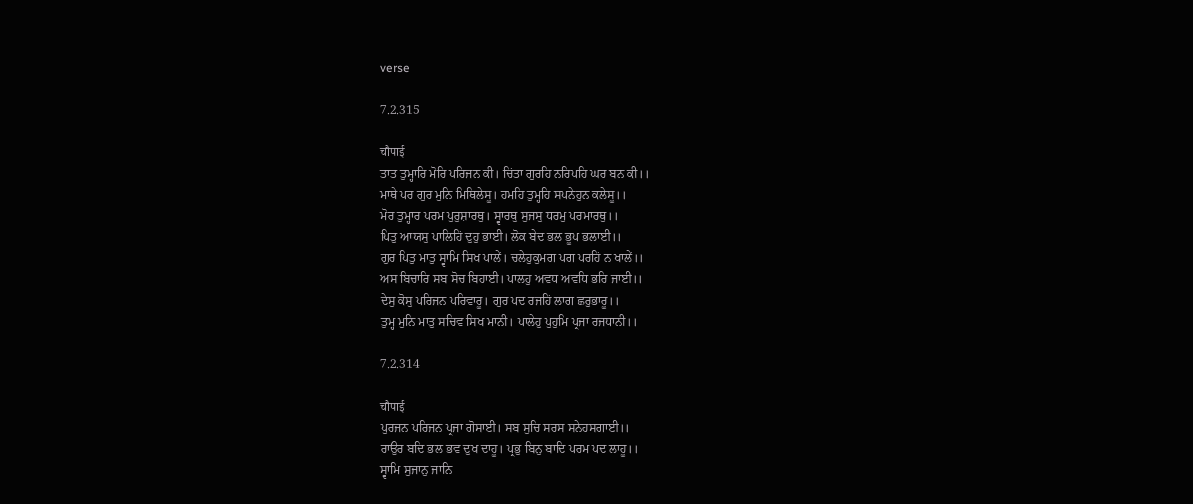verse

7.2.315

चौपाई
ਤਾਤ ਤੁਮ੍ਹਾਰਿ ਮੋਰਿ ਪਰਿਜਨ ਕੀ। ਚਿਂਤਾ ਗੁਰਹਿ ਨਰਿਪਹਿ ਘਰ ਬਨ ਕੀ।।
ਮਾਥੇ ਪਰ ਗੁਰ ਮੁਨਿ ਮਿਥਿਲੇਸੂ। ਹਮਹਿ ਤੁਮ੍ਹਹਿ ਸਪਨੇਹੁਨ ਕਲੇਸੂ।।
ਮੋਰ ਤੁਮ੍ਹਾਰ ਪਰਮ ਪੁਰੁਸ਼ਾਰਥੁ। ਸ੍ਵਾਰਥੁ ਸੁਜਸੁ ਧਰਮੁ ਪਰਮਾਰਥੁ।।
ਪਿਤੁ ਆਯਸੁ ਪਾਲਿਹਿਂ ਦੁਹੁ ਭਾਈ। ਲੋਕ ਬੇਦ ਭਲ ਭੂਪ ਭਲਾਈ।।
ਗੁਰ ਪਿਤੁ ਮਾਤੁ ਸ੍ਵਾਮਿ ਸਿਖ ਪਾਲੇਂ। ਚਲੇਹੁਕੁਮਗ ਪਗ ਪਰਹਿਂ ਨ ਖਾਲੇਂ।।
ਅਸ ਬਿਚਾਰਿ ਸਬ ਸੋਚ ਬਿਹਾਈ। ਪਾਲਹੁ ਅਵਧ ਅਵਧਿ ਭਰਿ ਜਾਈ।।
ਦੇਸੁ ਕੋਸੁ ਪਰਿਜਨ ਪਰਿਵਾਰੂ। ਗੁਰ ਪਦ ਰਜਹਿਂ ਲਾਗ ਛਰੁਭਾਰੂ।।
ਤੁਮ੍ਹ ਮੁਨਿ ਮਾਤੁ ਸਚਿਵ ਸਿਖ ਮਾਨੀ। ਪਾਲੇਹੁ ਪੁਹੁਮਿ ਪ੍ਰਜਾ ਰਜਧਾਨੀ।।

7.2.314

चौपाई
ਪੁਰਜਨ ਪਰਿਜਨ ਪ੍ਰਜਾ ਗੋਸਾਈ। ਸਬ ਸੁਚਿ ਸਰਸ ਸਨੇਹਸਗਾਈ।।
ਰਾਉਰ ਬਦਿ ਭਲ ਭਵ ਦੁਖ ਦਾਹੂ। ਪ੍ਰਭੁ ਬਿਨੁ ਬਾਦਿ ਪਰਮ ਪਦ ਲਾਹੂ।।
ਸ੍ਵਾਮਿ ਸੁਜਾਨੁ ਜਾਨਿ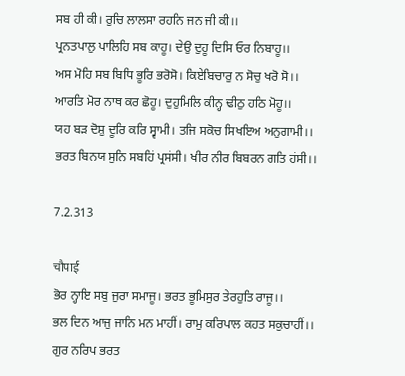ਸਬ ਹੀ ਕੀ। ਰੁਚਿ ਲਾਲਸਾ ਰਹਨਿ ਜਨ ਜੀ ਕੀ।।
ਪ੍ਰਨਤਪਾਲੁ ਪਾਲਿਹਿ ਸਬ ਕਾਹੂ। ਦੇਉ ਦੁਹੂ ਦਿਸਿ ਓਰ ਨਿਬਾਹੂ।।
ਅਸ ਮੋਹਿ ਸਬ ਬਿਧਿ ਭੂਰਿ ਭਰੋਸੋ। ਕਿਏਬਿਚਾਰੁ ਨ ਸੋਚੁ ਖਰੋ ਸੋ।।
ਆਰਤਿ ਮੋਰ ਨਾਥ ਕਰ ਛੋਹੂ। ਦੁਹੁਮਿਲਿ ਕੀਨ੍ਹ ਢੀਠੁ ਹਠਿ ਮੋਹੂ।।
ਯਹ ਬਡ਼ ਦੋਸ਼ੁ ਦੂਰਿ ਕਰਿ ਸ੍ਵਾਮੀ। ਤਜਿ ਸਕੋਚ ਸਿਖਇਅ ਅਨੁਗਾਮੀ।।
ਭਰਤ ਬਿਨਯ ਸੁਨਿ ਸਬਹਿਂ ਪ੍ਰਸਂਸੀ। ਖੀਰ ਨੀਰ ਬਿਬਰਨ ਗਤਿ ਹਂਸੀ।।

7.2.313

चौपाई
ਭੋਰ ਨ੍ਹਾਇ ਸਬੁ ਜੁਰਾ ਸਮਾਜੂ। ਭਰਤ ਭੂਮਿਸੁਰ ਤੇਰਹੁਤਿ ਰਾਜੂ।।
ਭਲ ਦਿਨ ਆਜੁ ਜਾਨਿ ਮਨ ਮਾਹੀਂ। ਰਾਮੁ ਕਰਿਪਾਲ ਕਹਤ ਸਕੁਚਾਹੀਂ।।
ਗੁਰ ਨਰਿਪ ਭਰਤ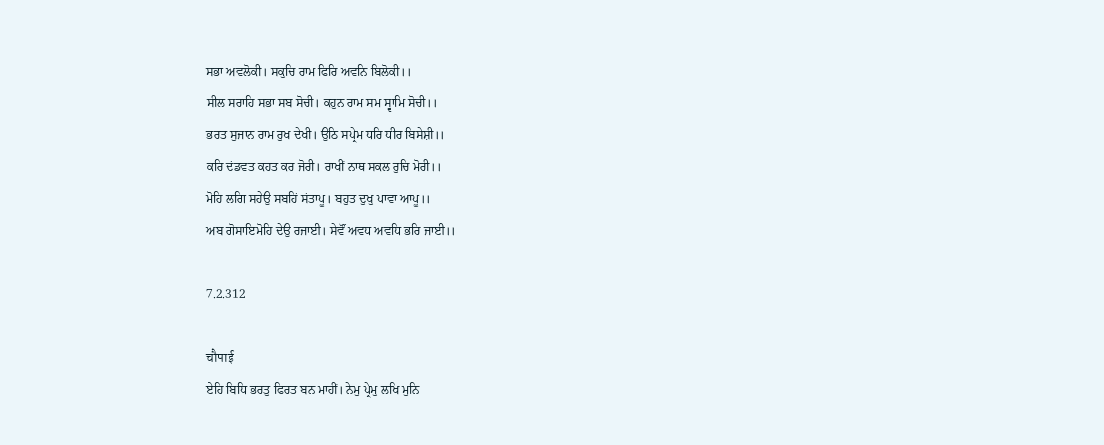ਸਭਾ ਅਵਲੋਕੀ। ਸਕੁਚਿ ਰਾਮ ਫਿਰਿ ਅਵਨਿ ਬਿਲੋਕੀ।।
ਸੀਲ ਸਰਾਹਿ ਸਭਾ ਸਬ ਸੋਚੀ। ਕਹੁਨ ਰਾਮ ਸਮ ਸ੍ਵਾਮਿ ਸੋਚੀ।।
ਭਰਤ ਸੁਜਾਨ ਰਾਮ ਰੁਖ ਦੇਖੀ। ਉਠਿ ਸਪ੍ਰੇਮ ਧਰਿ ਧੀਰ ਬਿਸੇਸ਼ੀ।।
ਕਰਿ ਦਂਡਵਤ ਕਹਤ ਕਰ ਜੋਰੀ। ਰਾਖੀਂ ਨਾਥ ਸਕਲ ਰੁਚਿ ਮੋਰੀ।।
ਮੋਹਿ ਲਗਿ ਸਹੇਉ ਸਬਹਿਂ ਸਂਤਾਪੂ। ਬਹੁਤ ਦੁਖੁ ਪਾਵਾ ਆਪੂ।।
ਅਬ ਗੋਸਾਇਮੋਹਿ ਦੇਉ ਰਜਾਈ। ਸੇਵੌਂ ਅਵਧ ਅਵਧਿ ਭਰਿ ਜਾਈ।।

7.2.312

चौपाई
ਏਹਿ ਬਿਧਿ ਭਰਤੁ ਫਿਰਤ ਬਨ ਮਾਹੀਂ। ਨੇਮੁ ਪ੍ਰੇਮੁ ਲਖਿ ਮੁਨਿ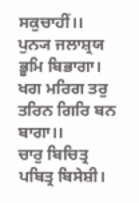ਸਕੁਚਾਹੀਂ।।
ਪੁਨ੍ਯ ਜਲਾਸ਼੍ਰਯ ਭੂਮਿ ਬਿਭਾਗਾ। ਖਗ ਮਰਿਗ ਤਰੁ ਤਰਿਨ ਗਿਰਿ ਬਨ ਬਾਗਾ।।
ਚਾਰੁ ਬਿਚਿਤ੍ਰ ਪਬਿਤ੍ਰ ਬਿਸੇਸ਼ੀ।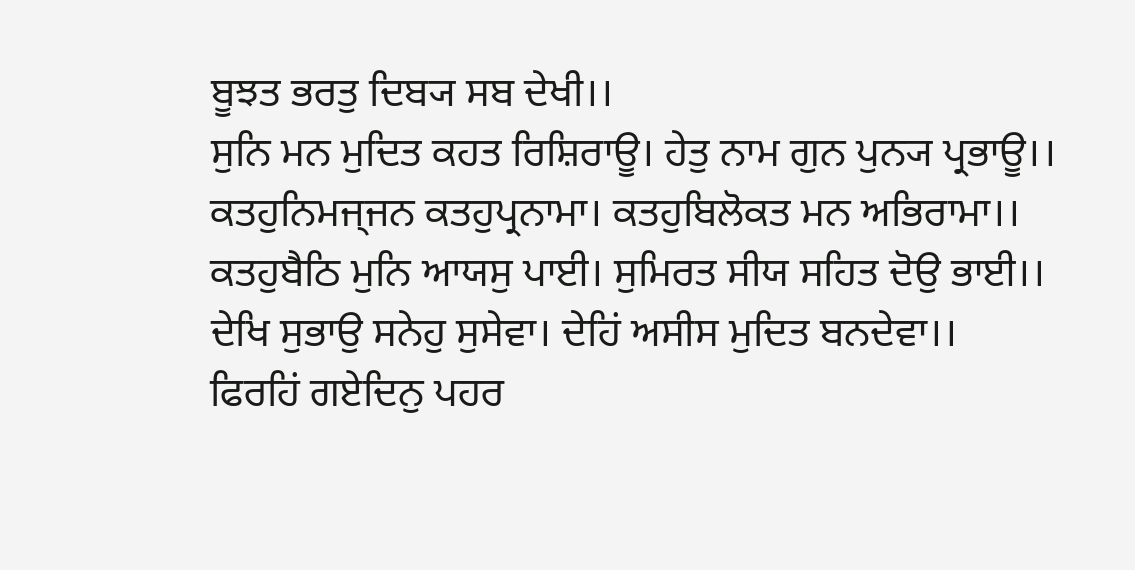ਬੂਝਤ ਭਰਤੁ ਦਿਬ੍ਯ ਸਬ ਦੇਖੀ।।
ਸੁਨਿ ਮਨ ਮੁਦਿਤ ਕਹਤ ਰਿਸ਼ਿਰਾਊ। ਹੇਤੁ ਨਾਮ ਗੁਨ ਪੁਨ੍ਯ ਪ੍ਰਭਾਊ।।
ਕਤਹੁਨਿਮਜ੍ਜਨ ਕਤਹੁਪ੍ਰਨਾਮਾ। ਕਤਹੁਬਿਲੋਕਤ ਮਨ ਅਭਿਰਾਮਾ।।
ਕਤਹੁਬੈਠਿ ਮੁਨਿ ਆਯਸੁ ਪਾਈ। ਸੁਮਿਰਤ ਸੀਯ ਸਹਿਤ ਦੋਉ ਭਾਈ।।
ਦੇਖਿ ਸੁਭਾਉ ਸਨੇਹੁ ਸੁਸੇਵਾ। ਦੇਹਿਂ ਅਸੀਸ ਮੁਦਿਤ ਬਨਦੇਵਾ।।
ਫਿਰਹਿਂ ਗਏਦਿਨੁ ਪਹਰ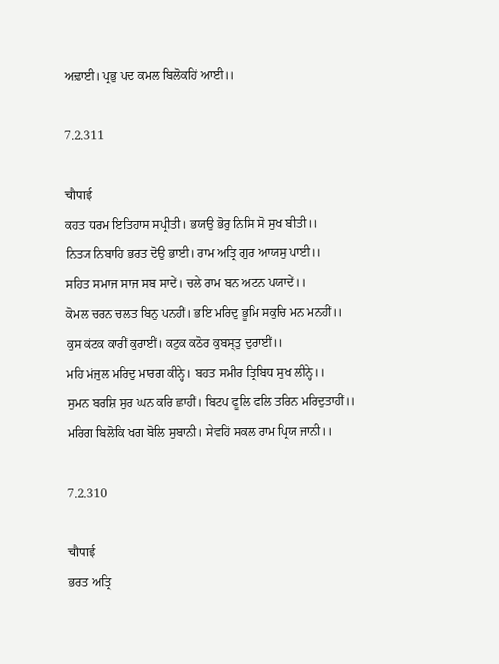ਅਢ਼ਾਈ। ਪ੍ਰਭੁ ਪਦ ਕਮਲ ਬਿਲੋਕਹਿਂ ਆਈ।।

7.2.311

चौपाई
ਕਹਤ ਧਰਮ ਇਤਿਹਾਸ ਸਪ੍ਰੀਤੀ। ਭਯਉ ਭੋਰੁ ਨਿਸਿ ਸੋ ਸੁਖ ਬੀਤੀ।।
ਨਿਤ੍ਯ ਨਿਬਾਹਿ ਭਰਤ ਦੋਉ ਭਾਈ। ਰਾਮ ਅਤ੍ਰਿ ਗੁਰ ਆਯਸੁ ਪਾਈ।।
ਸਹਿਤ ਸਮਾਜ ਸਾਜ ਸਬ ਸਾਦੇਂ। ਚਲੇ ਰਾਮ ਬਨ ਅਟਨ ਪਯਾਦੇਂ।।
ਕੋਮਲ ਚਰਨ ਚਲਤ ਬਿਨੁ ਪਨਹੀਂ। ਭਇ ਮਰਿਦੁ ਭੂਮਿ ਸਕੁਚਿ ਮਨ ਮਨਹੀਂ।।
ਕੁਸ ਕਂਟਕ ਕਾਰੀਂ ਕੁਰਾਈਂ। ਕਟੁਕ ਕਠੋਰ ਕੁਬਸ੍ਤੁ ਦੁਰਾਈਂ।।
ਮਹਿ ਮਂਜੁਲ ਮਰਿਦੁ ਮਾਰਗ ਕੀਨ੍ਹੇ। ਬਹਤ ਸਮੀਰ ਤ੍ਰਿਬਿਧ ਸੁਖ ਲੀਨ੍ਹੇ।।
ਸੁਮਨ ਬਰਸ਼ਿ ਸੁਰ ਘਨ ਕਰਿ ਛਾਹੀਂ। ਬਿਟਪ ਫੂਲਿ ਫਲਿ ਤਰਿਨ ਮਰਿਦੁਤਾਹੀਂ।।
ਮਰਿਗ ਬਿਲੋਕਿ ਖਗ ਬੋਲਿ ਸੁਬਾਨੀ। ਸੇਵਹਿਂ ਸਕਲ ਰਾਮ ਪ੍ਰਿਯ ਜਾਨੀ।।

7.2.310

चौपाई
ਭਰਤ ਅਤ੍ਰਿ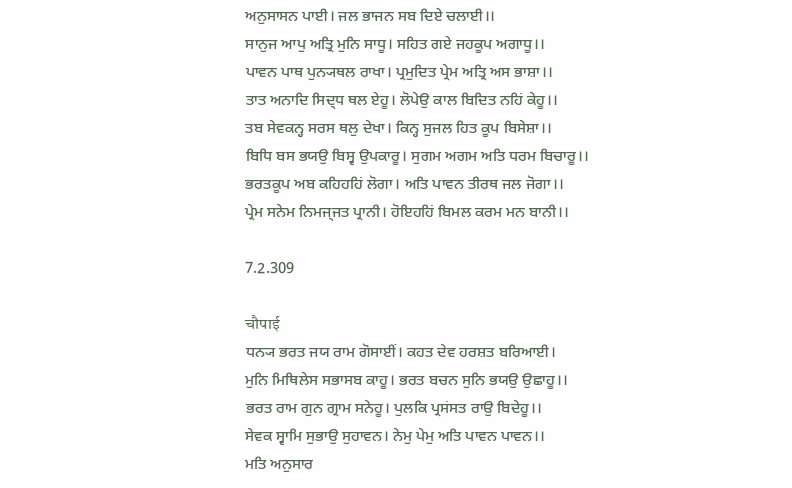ਅਨੁਸਾਸਨ ਪਾਈ। ਜਲ ਭਾਜਨ ਸਬ ਦਿਏ ਚਲਾਈ।।
ਸਾਨੁਜ ਆਪੁ ਅਤ੍ਰਿ ਮੁਨਿ ਸਾਧੂ। ਸਹਿਤ ਗਏ ਜਹਕੂਪ ਅਗਾਧੂ।।
ਪਾਵਨ ਪਾਥ ਪੁਨ੍ਯਥਲ ਰਾਖਾ। ਪ੍ਰਮੁਦਿਤ ਪ੍ਰੇਮ ਅਤ੍ਰਿ ਅਸ ਭਾਸ਼ਾ।।
ਤਾਤ ਅਨਾਦਿ ਸਿਦ੍ਧ ਥਲ ਏਹੂ। ਲੋਪੇਉ ਕਾਲ ਬਿਦਿਤ ਨਹਿਂ ਕੇਹੂ।।
ਤਬ ਸੇਵਕਨ੍ਹ ਸਰਸ ਥਲੁ ਦੇਖਾ। ਕਿਨ੍ਹ ਸੁਜਲ ਹਿਤ ਕੂਪ ਬਿਸੇਸ਼ਾ।।
ਬਿਧਿ ਬਸ ਭਯਉ ਬਿਸ੍ਵ ਉਪਕਾਰੂ। ਸੁਗਮ ਅਗਮ ਅਤਿ ਧਰਮ ਬਿਚਾਰੂ।।
ਭਰਤਕੂਪ ਅਬ ਕਹਿਹਹਿਂ ਲੋਗਾ। ਅਤਿ ਪਾਵਨ ਤੀਰਥ ਜਲ ਜੋਗਾ।।
ਪ੍ਰੇਮ ਸਨੇਮ ਨਿਮਜ੍ਜਤ ਪ੍ਰਾਨੀ। ਹੋਇਹਹਿਂ ਬਿਮਲ ਕਰਮ ਮਨ ਬਾਨੀ।।

7.2.309

चौपाई
ਧਨ੍ਯ ਭਰਤ ਜਯ ਰਾਮ ਗੋਸਾਈਂ। ਕਹਤ ਦੇਵ ਹਰਸ਼ਤ ਬਰਿਆਈ।
ਮੁਨਿ ਮਿਥਿਲੇਸ ਸਭਾਸਬ ਕਾਹੂ। ਭਰਤ ਬਚਨ ਸੁਨਿ ਭਯਉ ਉਛਾਹੂ।।
ਭਰਤ ਰਾਮ ਗੁਨ ਗ੍ਰਾਮ ਸਨੇਹੂ। ਪੁਲਕਿ ਪ੍ਰਸਂਸਤ ਰਾਉ ਬਿਦੇਹੂ।।
ਸੇਵਕ ਸ੍ਵਾਮਿ ਸੁਭਾਉ ਸੁਹਾਵਨ। ਨੇਮੁ ਪੇਮੁ ਅਤਿ ਪਾਵਨ ਪਾਵਨ।।
ਮਤਿ ਅਨੁਸਾਰ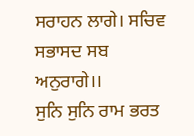ਸਰਾਹਨ ਲਾਗੇ। ਸਚਿਵ ਸਭਾਸਦ ਸਬ ਅਨੁਰਾਗੇ।।
ਸੁਨਿ ਸੁਨਿ ਰਾਮ ਭਰਤ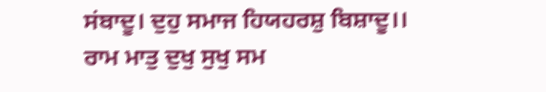ਸਂਬਾਦੂ। ਦੁਹੁ ਸਮਾਜ ਹਿਯਹਰਸ਼ੁ ਬਿਸ਼ਾਦੂ।।
ਰਾਮ ਮਾਤੁ ਦੁਖੁ ਸੁਖੁ ਸਮ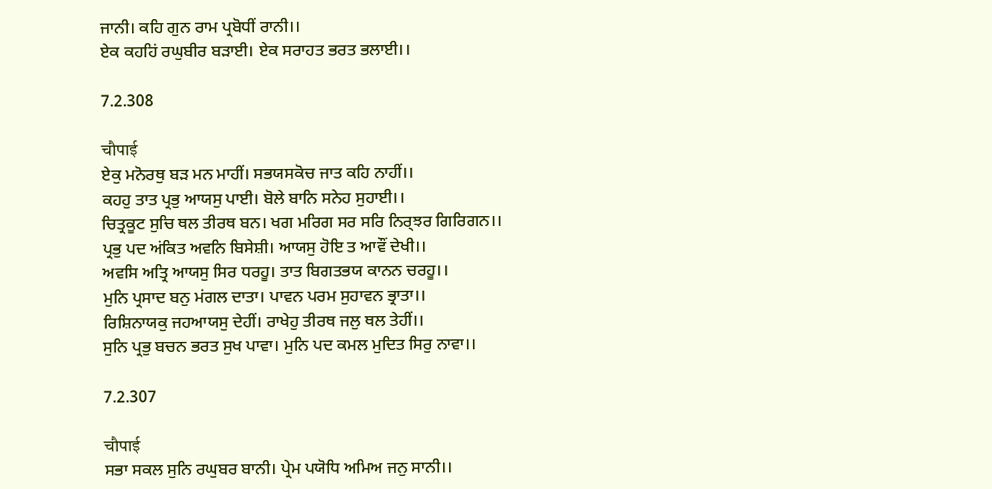ਜਾਨੀ। ਕਹਿ ਗੁਨ ਰਾਮ ਪ੍ਰਬੋਧੀਂ ਰਾਨੀ।।
ਏਕ ਕਹਹਿਂ ਰਘੁਬੀਰ ਬਡ਼ਾਈ। ਏਕ ਸਰਾਹਤ ਭਰਤ ਭਲਾਈ।।

7.2.308

चौपाई
ਏਕੁ ਮਨੋਰਥੁ ਬਡ਼ ਮਨ ਮਾਹੀਂ। ਸਭਯਸਕੋਚ ਜਾਤ ਕਹਿ ਨਾਹੀਂ।।
ਕਹਹੁ ਤਾਤ ਪ੍ਰਭੁ ਆਯਸੁ ਪਾਈ। ਬੋਲੇ ਬਾਨਿ ਸਨੇਹ ਸੁਹਾਈ।।
ਚਿਤ੍ਰਕੂਟ ਸੁਚਿ ਥਲ ਤੀਰਥ ਬਨ। ਖਗ ਮਰਿਗ ਸਰ ਸਰਿ ਨਿਰ੍ਝਰ ਗਿਰਿਗਨ।।
ਪ੍ਰਭੁ ਪਦ ਅਂਕਿਤ ਅਵਨਿ ਬਿਸੇਸ਼ੀ। ਆਯਸੁ ਹੋਇ ਤ ਆਵੌਂ ਦੇਖੀ।।
ਅਵਸਿ ਅਤ੍ਰਿ ਆਯਸੁ ਸਿਰ ਧਰਹੂ। ਤਾਤ ਬਿਗਤਭਯ ਕਾਨਨ ਚਰਹੂ।।
ਮੁਨਿ ਪ੍ਰਸਾਦ ਬਨੁ ਮਂਗਲ ਦਾਤਾ। ਪਾਵਨ ਪਰਮ ਸੁਹਾਵਨ ਭ੍ਰਾਤਾ।।
ਰਿਸ਼ਿਨਾਯਕੁ ਜਹਆਯਸੁ ਦੇਹੀਂ। ਰਾਖੇਹੁ ਤੀਰਥ ਜਲੁ ਥਲ ਤੇਹੀਂ।।
ਸੁਨਿ ਪ੍ਰਭੁ ਬਚਨ ਭਰਤ ਸੁਖ ਪਾਵਾ। ਮੁਨਿ ਪਦ ਕਮਲ ਮੁਦਿਤ ਸਿਰੁ ਨਾਵਾ।।

7.2.307

चौपाई
ਸਭਾ ਸਕਲ ਸੁਨਿ ਰਘੁਬਰ ਬਾਨੀ। ਪ੍ਰੇਮ ਪਯੋਧਿ ਅਮਿਅ ਜਨੁ ਸਾਨੀ।।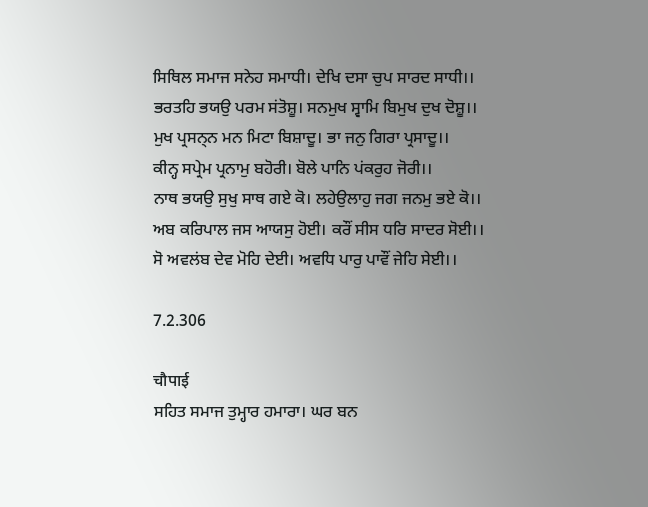ਸਿਥਿਲ ਸਮਾਜ ਸਨੇਹ ਸਮਾਧੀ। ਦੇਖਿ ਦਸਾ ਚੁਪ ਸਾਰਦ ਸਾਧੀ।।
ਭਰਤਹਿ ਭਯਉ ਪਰਮ ਸਂਤੋਸ਼ੂ। ਸਨਮੁਖ ਸ੍ਵਾਮਿ ਬਿਮੁਖ ਦੁਖ ਦੋਸ਼ੂ।।
ਮੁਖ ਪ੍ਰਸਨ੍ਨ ਮਨ ਮਿਟਾ ਬਿਸ਼ਾਦੂ। ਭਾ ਜਨੁ ਗਿਰਾ ਪ੍ਰਸਾਦੂ।।
ਕੀਨ੍ਹ ਸਪ੍ਰੇਮ ਪ੍ਰਨਾਮੁ ਬਹੋਰੀ। ਬੋਲੇ ਪਾਨਿ ਪਂਕਰੁਹ ਜੋਰੀ।।
ਨਾਥ ਭਯਉ ਸੁਖੁ ਸਾਥ ਗਏ ਕੋ। ਲਹੇਉਲਾਹੁ ਜਗ ਜਨਮੁ ਭਏ ਕੋ।।
ਅਬ ਕਰਿਪਾਲ ਜਸ ਆਯਸੁ ਹੋਈ। ਕਰੌਂ ਸੀਸ ਧਰਿ ਸਾਦਰ ਸੋਈ।।
ਸੋ ਅਵਲਂਬ ਦੇਵ ਮੋਹਿ ਦੇਈ। ਅਵਧਿ ਪਾਰੁ ਪਾਵੌਂ ਜੇਹਿ ਸੇਈ।।

7.2.306

चौपाई
ਸਹਿਤ ਸਮਾਜ ਤੁਮ੍ਹਾਰ ਹਮਾਰਾ। ਘਰ ਬਨ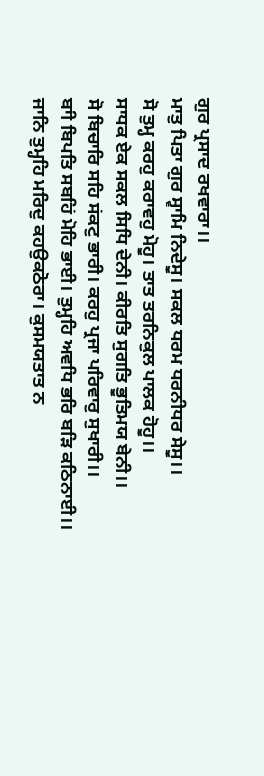ਗੁਰ ਪ੍ਰਸਾਦ ਰਖਵਾਰਾ।।
ਮਾਤੁ ਪਿਤਾ ਗੁਰ ਸ੍ਵਾਮਿ ਨਿਦੇਸੂ। ਸਕਲ ਧਰਮ ਧਰਨੀਧਰ ਸੇਸੂ।।
ਸੋ ਤੁਮ੍ਹ ਕਰਹੁ ਕਰਾਵਹੁ ਮੋਹੂ। ਤਾਤ ਤਰਨਿਕੁਲ ਪਾਲਕ ਹੋਹੂ।।
ਸਾਧਕ ਏਕ ਸਕਲ ਸਿਧਿ ਦੇਨੀ। ਕੀਰਤਿ ਸੁਗਤਿ ਭੂਤਿਮਯ ਬੇਨੀ।।
ਸੋ ਬਿਚਾਰਿ ਸਹਿ ਸਂਕਟੁ ਭਾਰੀ। ਕਰਹੁ ਪ੍ਰਜਾ ਪਰਿਵਾਰੁ ਸੁਖਾਰੀ।।
ਬਾੀ ਬਿਪਤਿ ਸਬਹਿਂ ਮੋਹਿ ਭਾਈ। ਤੁਮ੍ਹਹਿ ਅਵਧਿ ਭਰਿ ਬਡ਼ਿ ਕਠਿਨਾਈ।।
ਜਾਨਿ ਤੁਮ੍ਹਹਿ ਮਰਿਦੁ ਕਹਉਕਠੋਰਾ। ਕੁਸਮਯਤਾਤ ਨ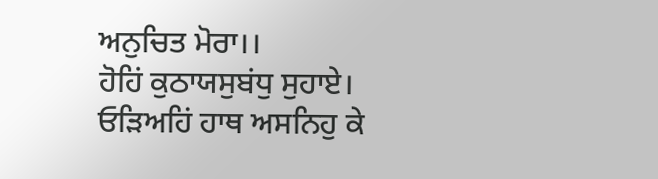ਅਨੁਚਿਤ ਮੋਰਾ।।
ਹੋਹਿਂ ਕੁਠਾਯਸੁਬਂਧੁ ਸੁਹਾਏ। ਓਡ਼ਿਅਹਿਂ ਹਾਥ ਅਸਨਿਹੁ ਕੇ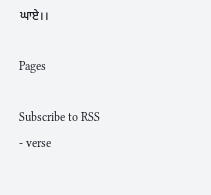ਘਾਏ।।

Pages

Subscribe to RSS - verse